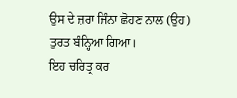ਉਸ ਦੇ ਜ਼ਰਾ ਜਿੰਨਾ ਛੋਹਣ ਨਾਲ (ਉਹ) ਤੁਰਤ ਬੰਨ੍ਹਿਆ ਗਿਆ।
ਇਹ ਚਰਿਤ੍ਰ ਕਰ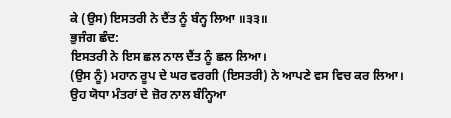ਕੇ (ਉਸ) ਇਸਤਰੀ ਨੇ ਦੈਂਤ ਨੂੰ ਬੰਨ੍ਹ ਲਿਆ ॥੩੩॥
ਭੁਜੰਗ ਛੰਦ:
ਇਸਤਰੀ ਨੇ ਇਸ ਛਲ ਨਾਲ ਦੈਂਤ ਨੂੰ ਛਲ ਲਿਆ।
(ਉਸ ਨੂੰ) ਮਹਾਨ ਰੂਪ ਦੇ ਘਰ ਵਰਗੀ (ਇਸਤਰੀ) ਨੇ ਆਪਣੇ ਵਸ ਵਿਚ ਕਰ ਲਿਆ।
ਉਹ ਯੋਧਾ ਮੰਤਰਾਂ ਦੇ ਜ਼ੋਰ ਨਾਲ ਬੰਨ੍ਹਿਆ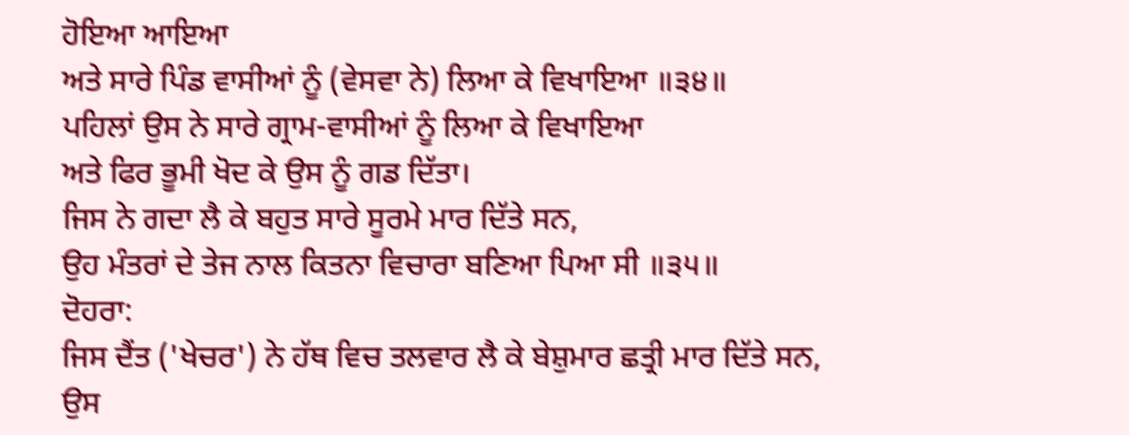ਹੋਇਆ ਆਇਆ
ਅਤੇ ਸਾਰੇ ਪਿੰਡ ਵਾਸੀਆਂ ਨੂੰ (ਵੇਸਵਾ ਨੇ) ਲਿਆ ਕੇ ਵਿਖਾਇਆ ॥੩੪॥
ਪਹਿਲਾਂ ਉਸ ਨੇ ਸਾਰੇ ਗ੍ਰਾਮ-ਵਾਸੀਆਂ ਨੂੰ ਲਿਆ ਕੇ ਵਿਖਾਇਆ
ਅਤੇ ਫਿਰ ਭੂਮੀ ਖੋਦ ਕੇ ਉਸ ਨੂੰ ਗਡ ਦਿੱਤਾ।
ਜਿਸ ਨੇ ਗਦਾ ਲੈ ਕੇ ਬਹੁਤ ਸਾਰੇ ਸੂਰਮੇ ਮਾਰ ਦਿੱਤੇ ਸਨ,
ਉਹ ਮੰਤਰਾਂ ਦੇ ਤੇਜ ਨਾਲ ਕਿਤਨਾ ਵਿਚਾਰਾ ਬਣਿਆ ਪਿਆ ਸੀ ॥੩੫॥
ਦੋਹਰਾ:
ਜਿਸ ਦੈਂਤ ('ਖੇਚਰ') ਨੇ ਹੱਥ ਵਿਚ ਤਲਵਾਰ ਲੈ ਕੇ ਬੇਸ਼ੁਮਾਰ ਛਤ੍ਰੀ ਮਾਰ ਦਿੱਤੇ ਸਨ,
ਉਸ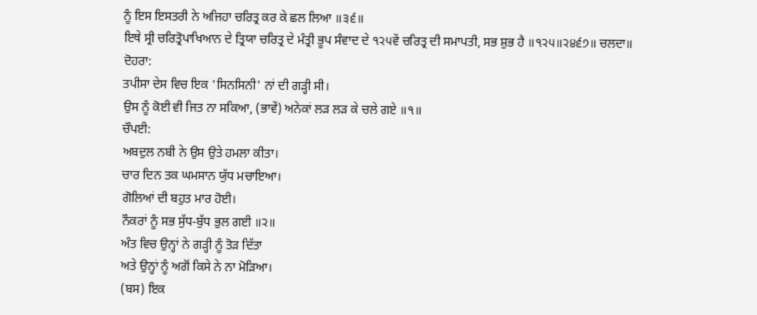ਨੂੰ ਇਸ ਇਸਤਰੀ ਨੇ ਅਜਿਹਾ ਚਰਿਤ੍ਰ ਕਰ ਕੇ ਛਲ ਲਿਆ ॥੩੬॥
ਇਥੇ ਸ੍ਰੀ ਚਰਿਤ੍ਰੋਪਾਖਿਆਨ ਦੇ ਤ੍ਰਿਯਾ ਚਰਿਤ੍ਰ ਦੇ ਮੰਤ੍ਰੀ ਭੂਪ ਸੰਵਾਦ ਦੇ ੧੨੫ਵੇਂ ਚਰਿਤ੍ਰ ਦੀ ਸਮਾਪਤੀ, ਸਭ ਸ਼ੁਭ ਹੈ ॥੧੨੫॥੨੪੬੭॥ ਚਲਦਾ॥
ਦੋਹਰਾ:
ਤਪੀਸਾ ਦੇਸ ਵਿਚ ਇਕ 'ਸਿਨਸਿਨੀ' ਨਾਂ ਦੀ ਗੜ੍ਹੀ ਸੀ।
ਉਸ ਨੂੰ ਕੋਈ ਵੀ ਜਿਤ ਨਾ ਸਕਿਆ, (ਭਾਵੇਂ) ਅਨੇਕਾਂ ਲੜ ਲੜ ਕੇ ਚਲੇ ਗਏ ॥੧॥
ਚੌਪਈ:
ਅਬਦੁਲ ਨਬੀ ਨੇ ਉਸ ਉਤੇ ਹਮਲਾ ਕੀਤਾ।
ਚਾਰ ਦਿਨ ਤਕ ਘਮਸਾਨ ਯੁੱਧ ਮਚਾਇਆ।
ਗੋਲਿਆਂ ਦੀ ਬਹੁਤ ਮਾਰ ਹੋਈ।
ਨੌਕਰਾਂ ਨੂੰ ਸਭ ਸੁੱਧ-ਬੁੱਧ ਭੁਲ ਗਈ ॥੨॥
ਅੰਤ ਵਿਚ ਉਨ੍ਹਾਂ ਨੇ ਗੜ੍ਹੀ ਨੂੰ ਤੋੜ ਦਿੱਤਾ
ਅਤੇ ਉਨ੍ਹਾਂ ਨੂੰ ਅਗੋਂ ਕਿਸੇ ਨੇ ਨਾ ਮੋੜਿਆ।
(ਬਸ) ਇਕ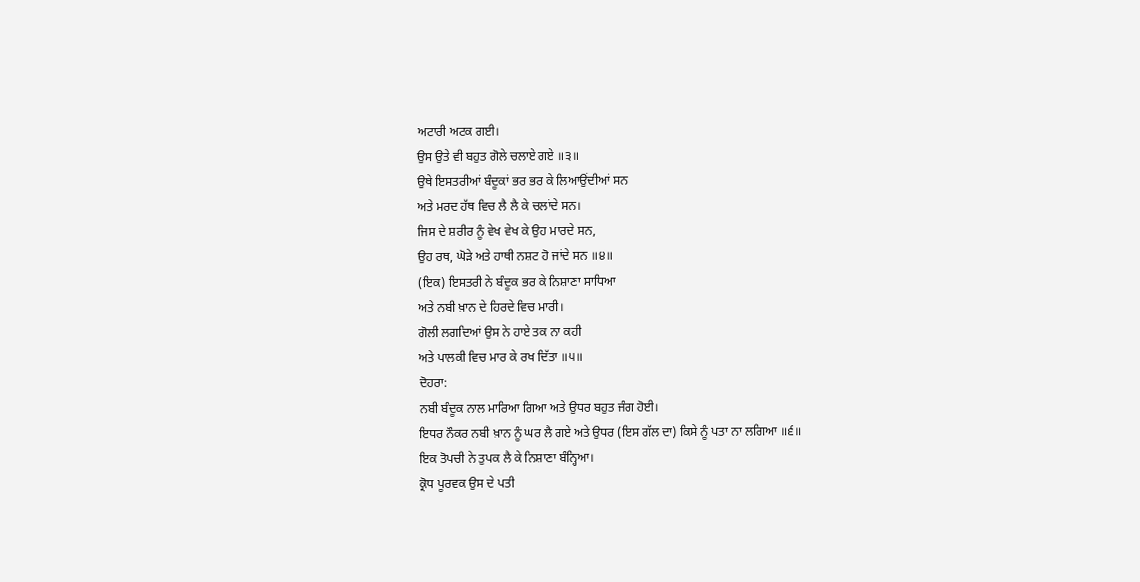ਅਟਾਰੀ ਅਟਕ ਗਈ।
ਉਸ ਉਤੇ ਵੀ ਬਹੁਤ ਗੋਲੇ ਚਲਾਏ ਗਏ ॥੩॥
ਉਥੇ ਇਸਤਰੀਆਂ ਬੰਦੂਕਾਂ ਭਰ ਭਰ ਕੇ ਲਿਆਉਂਦੀਆਂ ਸਨ
ਅਤੇ ਮਰਦ ਹੱਥ ਵਿਚ ਲੈ ਲੈ ਕੇ ਚਲਾਂਦੇ ਸਨ।
ਜਿਸ ਦੇ ਸ਼ਰੀਰ ਨੂੰ ਵੇਖ ਵੇਖ ਕੇ ਉਹ ਮਾਰਦੇ ਸਨ,
ਉਹ ਰਥ, ਘੋੜੇ ਅਤੇ ਹਾਥੀ ਨਸ਼ਟ ਹੋ ਜਾਂਦੇ ਸਨ ॥੪॥
(ਇਕ) ਇਸਤਰੀ ਨੇ ਬੰਦੂਕ ਭਰ ਕੇ ਨਿਸ਼ਾਣਾ ਸਾਧਿਆ
ਅਤੇ ਨਬੀ ਖ਼ਾਨ ਦੇ ਹਿਰਦੇ ਵਿਚ ਮਾਰੀ।
ਗੋਲੀ ਲਗਦਿਆਂ ਉਸ ਨੇ ਹਾਏ ਤਕ ਨਾ ਕਹੀ
ਅਤੇ ਪਾਲਕੀ ਵਿਚ ਮਾਰ ਕੇ ਰਖ ਦਿੱਤਾ ॥੫॥
ਦੋਹਰਾ:
ਨਬੀ ਬੰਦੂਕ ਨਾਲ ਮਾਰਿਆ ਗਿਆ ਅਤੇ ਉਧਰ ਬਹੁਤ ਜੰਗ ਹੋਈ।
ਇਧਰ ਨੌਕਰ ਨਬੀ ਖ਼ਾਨ ਨੂੰ ਘਰ ਲੈ ਗਏ ਅਤੇ ਉਧਰ (ਇਸ ਗੱਲ ਦਾ) ਕਿਸੇ ਨੂੰ ਪਤਾ ਨਾ ਲਗਿਆ ॥੬॥
ਇਕ ਤੋਪਚੀ ਨੇ ਤੁਪਕ ਲੈ ਕੇ ਨਿਸ਼ਾਣਾ ਬੰਨ੍ਹਿਆ।
ਕ੍ਰੋਧ ਪੂਰਵਕ ਉਸ ਦੇ ਪਤੀ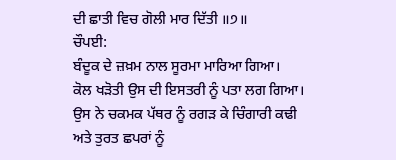ਦੀ ਛਾਤੀ ਵਿਚ ਗੋਲੀ ਮਾਰ ਦਿੱਤੀ ॥੭॥
ਚੌਪਈ:
ਬੰਦੂਕ ਦੇ ਜ਼ਖ਼ਮ ਨਾਲ ਸੂਰਮਾ ਮਾਰਿਆ ਗਿਆ।
ਕੋਲ ਖੜੋਤੀ ਉਸ ਦੀ ਇਸਤਰੀ ਨੂੰ ਪਤਾ ਲਗ ਗਿਆ।
ਉਸ ਨੇ ਚਕਮਕ ਪੱਥਰ ਨੂੰ ਰਗੜ ਕੇ ਚਿੰਗਾਰੀ ਕਢੀ
ਅਤੇ ਤੁਰਤ ਛਪਰਾਂ ਨੂੰ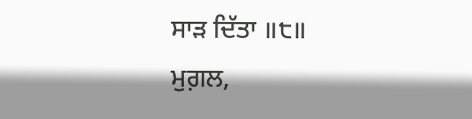ਸਾੜ ਦਿੱਤਾ ॥੮॥
ਮੁਗ਼ਲ,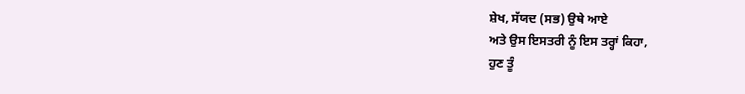ਸ਼ੇਖ, ਸੱਯਦ (ਸਭ) ਉਥੇ ਆਏ
ਅਤੇ ਉਸ ਇਸਤਰੀ ਨੂੰ ਇਸ ਤਰ੍ਹਾਂ ਕਿਹਾ,
ਹੁਣ ਤੂੰ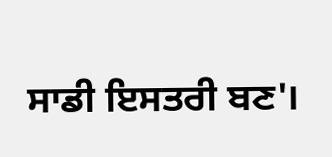ਸਾਡੀ ਇਸਤਰੀ ਬਣ'।